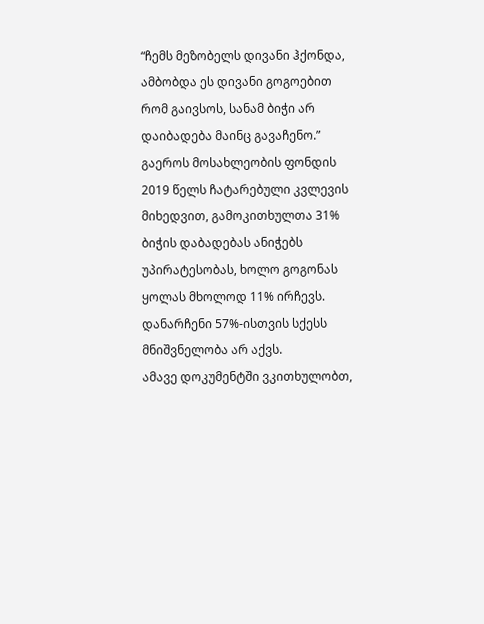“ჩემს მეზობელს დივანი ჰქონდა, ამბობდა ეს დივანი გოგოებით რომ გაივსოს, სანამ ბიჭი არ დაიბადება მაინც გავაჩენო.”
გაეროს მოსახლეობის ფონდის 2019 წელს ჩატარებული კვლევის მიხედვით, გამოკითხულთა 31% ბიჭის დაბადებას ანიჭებს უპირატესობას, ხოლო გოგონას ყოლას მხოლოდ 11% ირჩევს. დანარჩენი 57%-ისთვის სქესს მნიშვნელობა არ აქვს.
ამავე დოკუმენტში ვკითხულობთ,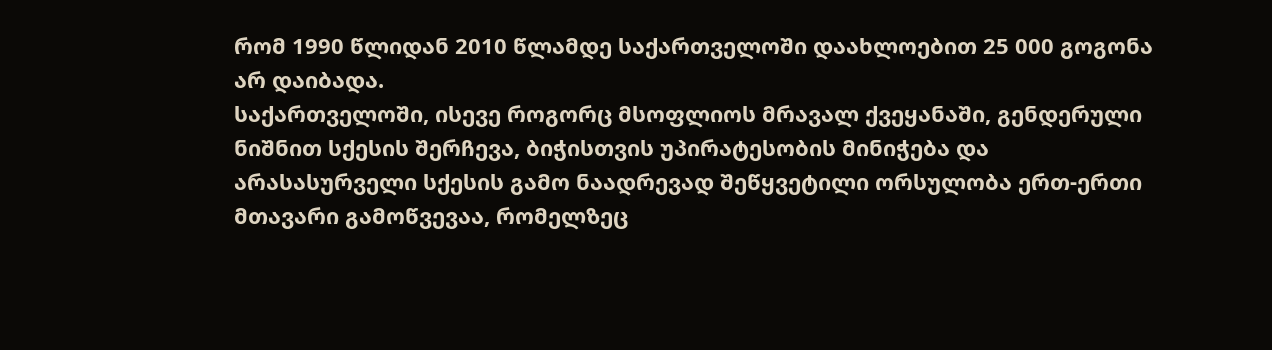რომ 1990 წლიდან 2010 წლამდე საქართველოში დაახლოებით 25 000 გოგონა არ დაიბადა.
საქართველოში, ისევე როგორც მსოფლიოს მრავალ ქვეყანაში, გენდერული ნიშნით სქესის შერჩევა, ბიჭისთვის უპირატესობის მინიჭება და არასასურველი სქესის გამო ნაადრევად შეწყვეტილი ორსულობა ერთ-ერთი მთავარი გამოწვევაა, რომელზეც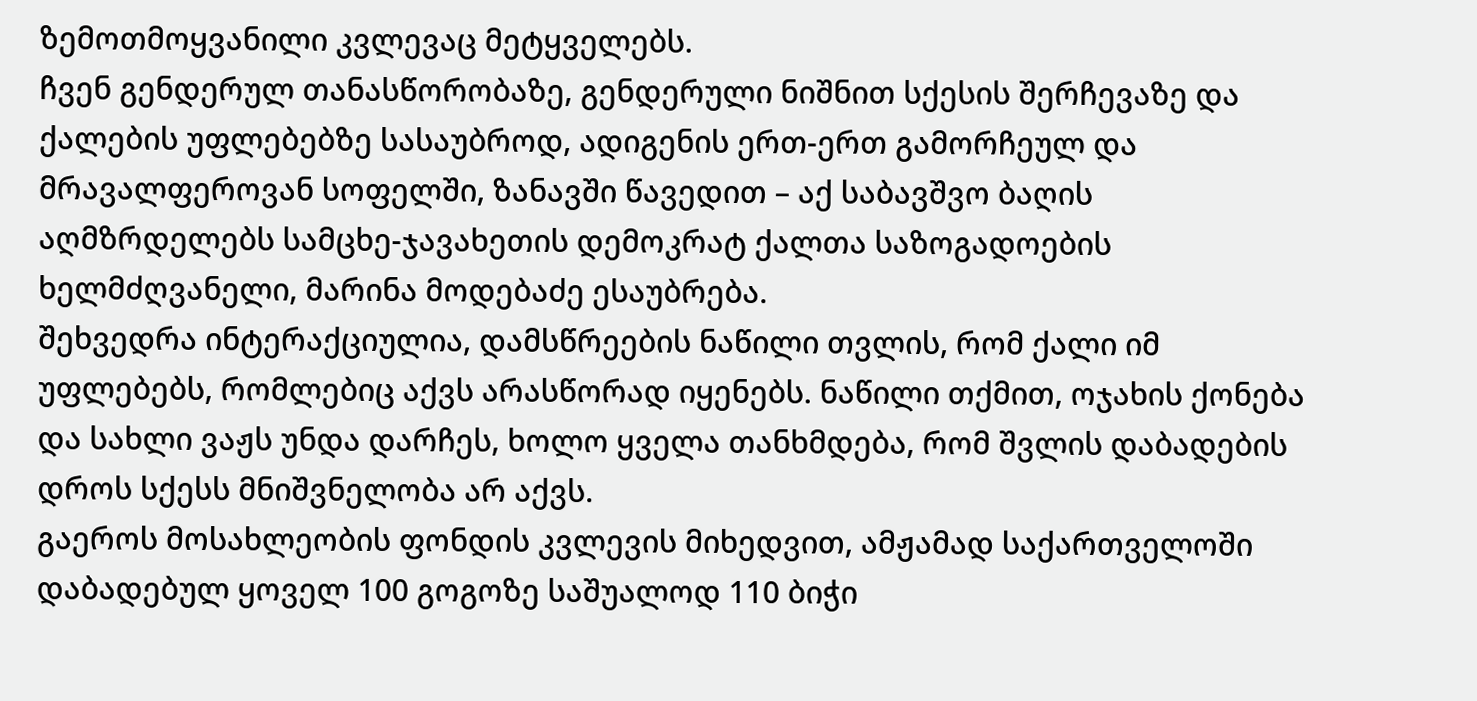ზემოთმოყვანილი კვლევაც მეტყველებს.
ჩვენ გენდერულ თანასწორობაზე, გენდერული ნიშნით სქესის შერჩევაზე და ქალების უფლებებზე სასაუბროდ, ადიგენის ერთ-ერთ გამორჩეულ და მრავალფეროვან სოფელში, ზანავში წავედით – აქ საბავშვო ბაღის აღმზრდელებს სამცხე-ჯავახეთის დემოკრატ ქალთა საზოგადოების ხელმძღვანელი, მარინა მოდებაძე ესაუბრება.
შეხვედრა ინტერაქციულია, დამსწრეების ნაწილი თვლის, რომ ქალი იმ უფლებებს, რომლებიც აქვს არასწორად იყენებს. ნაწილი თქმით, ოჯახის ქონება და სახლი ვაჟს უნდა დარჩეს, ხოლო ყველა თანხმდება, რომ შვლის დაბადების დროს სქესს მნიშვნელობა არ აქვს.
გაეროს მოსახლეობის ფონდის კვლევის მიხედვით, ამჟამად საქართველოში დაბადებულ ყოველ 100 გოგოზე საშუალოდ 110 ბიჭი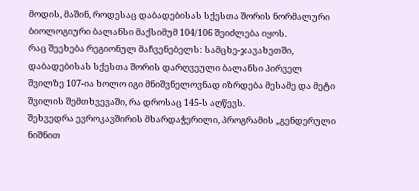მოდის, მაშინ, როდესაც დაბადებისას სქესთა შორის ნორმალური ბიოლოგიური ბალანსი მაქსიმუმ 104/106 შეიძლება იყოს.
რაც შეეხება რეგიონულ მაჩვენებელს: სამცხე-ჯავახეთში, დაბადებისას სქესთა შორის დარღვეული ბალანსი პირველ შვილზე 107-ია ხოლო იგი მნიშვნელოვნად იზრდება მესამე და მეტი შვილის შემთხვევაში, რა დროსაც 145-ს აღწევს.
შეხვედრა ევროკავშირის მხარდაჭერილი, პროგრამის „გენდერული ნიშნით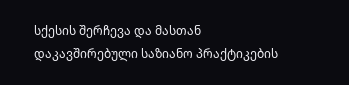სქესის შერჩევა და მასთან დაკავშირებული საზიანო პრაქტიკების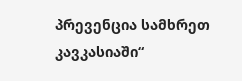პრევენცია სამხრეთ კავკასიაში“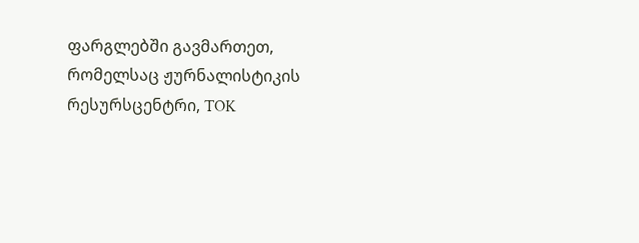ფარგლებში გავმართეთ, რომელსაც ჟურნალისტიკის რესურსცენტრი, TOK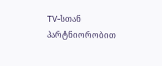TV-სთან პარტნიორობით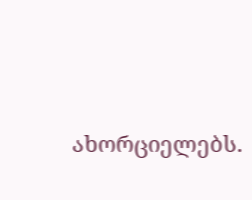ახორციელებს.